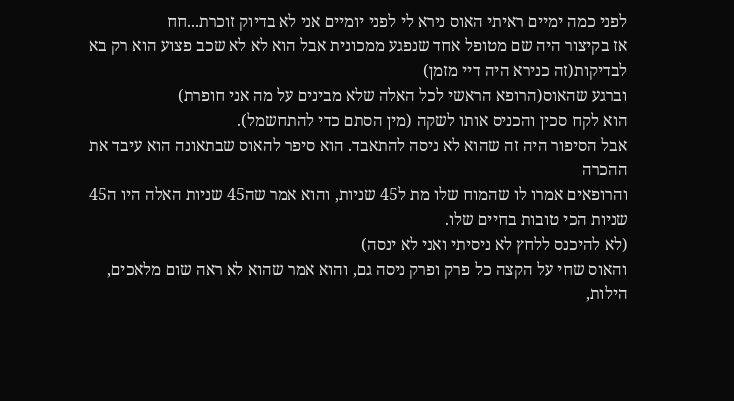לפני כמה ימיים ראיתי האוס נירא לי לפני יומיים אני לא בדיוק זוכרת...חח
אז בקיצור היה שם מטופל אחד שנפגע ממכונית אבל הוא לא לא שכב פצוע הוא רק בא לבדיקות(זה כנירא היה דיי מזמן)
וברגע שהאוס(הרופא הראשי לכל האלה שלא מבינים על מה אני חופרת)
הוא לקח סכין והכניס אותו לשקה (מין הסתם כדי להתחשמל).
אבל הסיפור היה זה שהוא לא ניסה להתאבד. הוא סיפר להאוס שבתאונה הוא עיבד את ההכרה
והרופאים אמרו לו שהמוח שלו מת ל45 שניות, והוא אמר שה45 שניות האלה היו ה45 שניות הכי טובות בחיים שלו.
(לא להיכנס ללחץ לא ניסיתי ואני לא ינסה)
והאוס שחי על הקצה כל פרק ופרק ניסה גם, והוא אמר שהוא לא ראה שום מלאכים, הילות,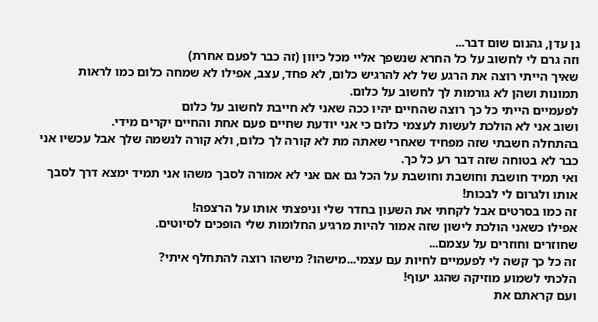גן עדן, גהנום שום דבר...
וזה גרם לי לחשוב על כל החרא שנשפך אליי מכל כיוון (זה כבר לפעם אחרת)
שאיך הייתי רוצה את הרגע של לא להרגיש כלום, לא פחד, עצב, אפילו לא שמחה כלום כמו לראות תמונות ושהן לא גורמות לך לחשוב על כלום.
לפעמיים הייתי כל כך רוצה שהחיים יהיו ככה שאני לא חייבת לחשוב על כלום
ושוב אני לא הולכת לעשות לעצמי כלום כי אני יודעת שחיים פעם אחת והחיים יקרים מידי.
בהתחלה חשבתי שזה מפחיד שאחרי שאתה מת לא קורה לך כלום, ולא קורה לנשמה שלך אבל עכשיו אני כבר לא בטוחה שזה דבר רע כל כך.
ואי תמיד חושבת וחושבת וחושבת על הכל גם אם אני לא אמורה לסבך משהו אני תמיד ימצא דרך לסבך אותו ולגרום לי לבכות!
זה כמו בסרטים אבל לקחתי את השעון בחדר שלי וניפצתי אותו על הרצפה!
אפילו כשאני הולכת לישון שזה אמור להיות מרגיע החלומות שלי הופכים לסיוטים.
שחוזרים וחוזרים על עצמם...
זה כל כך קשה לי לפעמיים לחיות עם עצמי...מישהו? מישהו רוצה להתחלף איתי?
הלכתי לשמוע מוזיקה שהגג יעוף!
ועם קראתם את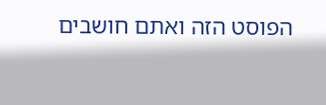הפוסט הזה ואתם חושבים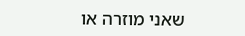שאני מוזרה או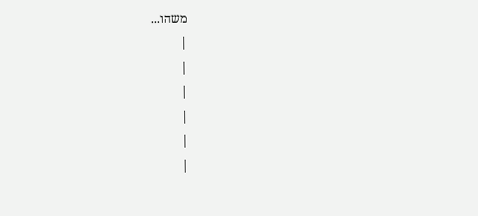משהו...
|
|
|
|
|
|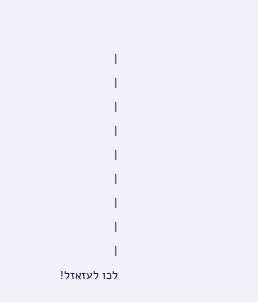|
|
|
|
|
|
|
|
|
לכו לעזאזל!